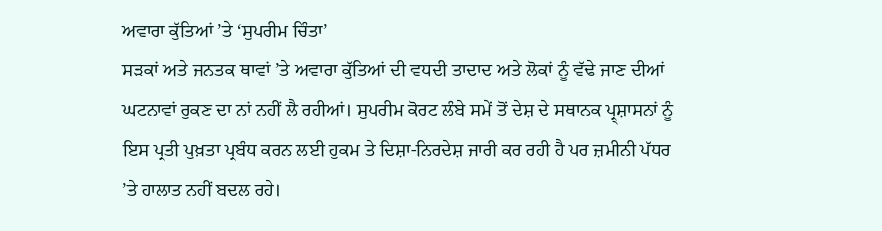ਅਵਾਰਾ ਕੁੱਤਿਆਂ ’ਤੇ ‘ਸੁਪਰੀਮ ਚਿੰਤਾ’
ਸੜਕਾਂ ਅਤੇ ਜਨਤਕ ਥਾਵਾਂ ’ਤੇ ਅਵਾਰਾ ਕੁੱਤਿਆਂ ਦੀ ਵਧਦੀ ਤਾਦਾਦ ਅਤੇ ਲੋਕਾਂ ਨੂੰ ਵੱਢੇ ਜਾਣ ਦੀਆਂ ਘਟਨਾਵਾਂ ਰੁਕਣ ਦਾ ਨਾਂ ਨਹੀਂ ਲੈ ਰਹੀਆਂ। ਸੁਪਰੀਮ ਕੋਰਟ ਲੰਬੇ ਸਮੇਂ ਤੋਂ ਦੇਸ਼ ਦੇ ਸਥਾਨਕ ਪ੍ਰ੍ਸ਼ਾਸਨਾਂ ਨੂੰ ਇਸ ਪ੍ਰਤੀ ਪੁਖ਼ਤਾ ਪ੍ਰਬੰਧ ਕਰਨ ਲਈ ਹੁਕਮ ਤੇ ਦਿਸ਼ਾ-ਨਿਰਦੇਸ਼ ਜਾਰੀ ਕਰ ਰਹੀ ਹੈ ਪਰ ਜ਼ਮੀਨੀ ਪੱਧਰ ’ਤੇ ਹਾਲਾਤ ਨਹੀਂ ਬਦਲ ਰਹੇ।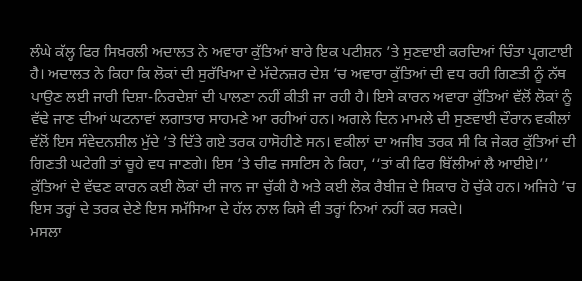ਲੰਘੇ ਕੱਲ੍ਹ ਫਿਰ ਸਿਖ਼ਰਲੀ ਅਦਾਲਤ ਨੇ ਅਵਾਰਾ ਕੁੱਤਿਆਂ ਬਾਰੇ ਇਕ ਪਟੀਸ਼ਨ ’ਤੇ ਸੁਣਵਾਈ ਕਰਦਿਆਂ ਚਿੰਤਾ ਪ੍ਰਗਟਾਈ ਹੈ। ਅਦਾਲਤ ਨੇ ਕਿਹਾ ਕਿ ਲੋਕਾਂ ਦੀ ਸੁਰੱਖਿਆ ਦੇ ਮੱਦੇਨਜ਼ਰ ਦੇਸ਼ ’ਚ ਅਵਾਰਾ ਕੁੱਤਿਆਂ ਦੀ ਵਧ ਰਹੀ ਗਿਣਤੀ ਨੂੰ ਨੱਥ ਪਾਉਣ ਲਈ ਜਾਰੀ ਦਿਸ਼ਾ-ਨਿਰਦੇਸ਼ਾਂ ਦੀ ਪਾਲਣਾ ਨਹੀਂ ਕੀਤੀ ਜਾ ਰਹੀ ਹੈ। ਇਸੇ ਕਾਰਨ ਅਵਾਰਾ ਕੁੱਤਿਆਂ ਵੱਲੋਂ ਲੋਕਾਂ ਨੂੰ ਵੱਢੇ ਜਾਣ ਦੀਆਂ ਘਟਨਾਵਾਂ ਲਗਾਤਾਰ ਸਾਹਮਣੇ ਆ ਰਹੀਆਂ ਹਨ। ਅਗਲੇ ਦਿਨ ਮਾਮਲੇ ਦੀ ਸੁਣਵਾਈ ਦੌਰਾਨ ਵਕੀਲਾਂ ਵੱਲੋਂ ਇਸ ਸੰਵੇਦਨਸ਼ੀਲ ਮੁੱਦੇ ’ਤੇ ਦਿੱਤੇ ਗਏ ਤਰਕ ਹਾਸੋਹੀਣੇ ਸਨ। ਵਕੀਲਾਂ ਦਾ ਅਜੀਬ ਤਰਕ ਸੀ ਕਿ ਜੇਕਰ ਕੁੱਤਿਆਂ ਦੀ ਗਿਣਤੀ ਘਟੇਗੀ ਤਾਂ ਚੂਹੇ ਵਧ ਜਾਣਗੇ। ਇਸ ’ਤੇ ਚੀਫ ਜਸਟਿਸ ਨੇ ਕਿਹਾ, ‘‘ਤਾਂ ਕੀ ਫਿਰ ਬਿੱਲੀਆਂ ਲੈ ਆਈਏ।’’ ਕੁੱਤਿਆਂ ਦੇ ਵੱਢਣ ਕਾਰਨ ਕਈ ਲੋਕਾਂ ਦੀ ਜਾਨ ਜਾ ਚੁੱਕੀ ਹੈ ਅਤੇ ਕਈ ਲੋਕ ਰੈਬੀਜ਼ ਦੇ ਸ਼ਿਕਾਰ ਹੋ ਚੁੱਕੇ ਹਨ। ਅਜਿਹੇ ’ਚ ਇਸ ਤਰ੍ਹਾਂ ਦੇ ਤਰਕ ਦੇਣੇ ਇਸ ਸਮੱਸਿਆ ਦੇ ਹੱਲ ਨਾਲ ਕਿਸੇ ਵੀ ਤਰ੍ਹਾਂ ਨਿਆਂ ਨਹੀਂ ਕਰ ਸਕਦੇ।
ਮਸਲਾ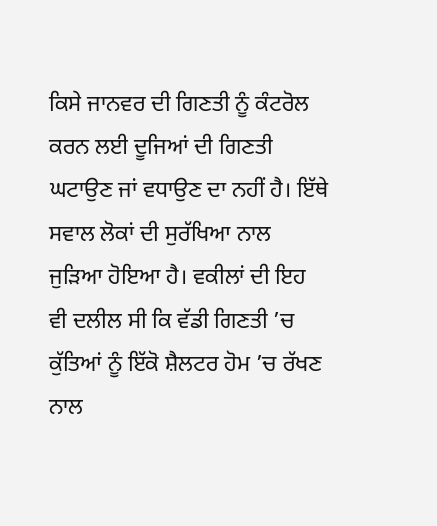ਕਿਸੇ ਜਾਨਵਰ ਦੀ ਗਿਣਤੀ ਨੂੰ ਕੰਟਰੋਲ ਕਰਨ ਲਈ ਦੂਜਿਆਂ ਦੀ ਗਿਣਤੀ ਘਟਾਉਣ ਜਾਂ ਵਧਾਉਣ ਦਾ ਨਹੀਂ ਹੈ। ਇੱਥੇ ਸਵਾਲ ਲੋਕਾਂ ਦੀ ਸੁਰੱਖਿਆ ਨਾਲ ਜੁੜਿਆ ਹੋਇਆ ਹੈ। ਵਕੀਲਾਂ ਦੀ ਇਹ ਵੀ ਦਲੀਲ ਸੀ ਕਿ ਵੱਡੀ ਗਿਣਤੀ ’ਚ ਕੁੱਤਿਆਂ ਨੂੰ ਇੱਕੋ ਸ਼ੈਲਟਰ ਹੋਮ ’ਚ ਰੱਖਣ ਨਾਲ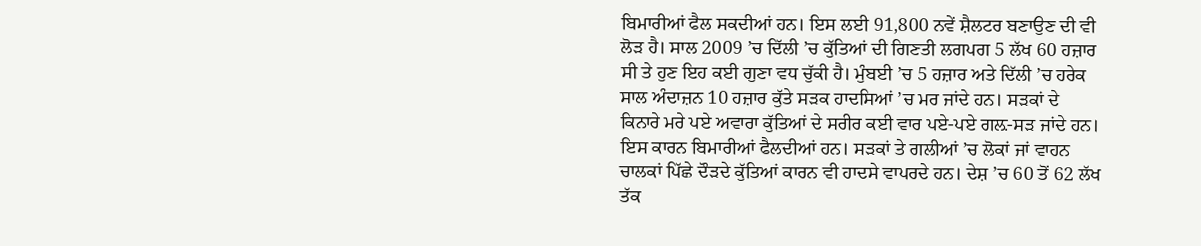ਬਿਮਾਰੀਆਂ ਫੈਲ ਸਕਦੀਆਂ ਹਨ। ਇਸ ਲਈ 91,800 ਨਵੇਂ ਸ਼ੈਲਟਰ ਬਣਾਉਣ ਦੀ ਵੀ ਲੋੜ ਹੈ। ਸਾਲ 2009 ’ਚ ਦਿੱਲੀ ’ਚ ਕੁੱਤਿਆਂ ਦੀ ਗਿਣਤੀ ਲਗਪਗ 5 ਲੱਖ 60 ਹਜ਼ਾਰ ਸੀ ਤੇ ਹੁਣ ਇਹ ਕਈ ਗੁਣਾ ਵਧ ਚੁੱਕੀ ਹੈ। ਮੁੰਬਈ ’ਚ 5 ਹਜ਼ਾਰ ਅਤੇ ਦਿੱਲੀ ’ਚ ਹਰੇਕ ਸਾਲ ਅੰਦਾਜ਼ਨ 10 ਹਜ਼ਾਰ ਕੁੱਤੇ ਸੜਕ ਹਾਦਸਿਆਂ ’ਚ ਮਰ ਜਾਂਦੇ ਹਨ। ਸੜਕਾਂ ਦੇ ਕਿਨਾਰੇ ਮਰੇ ਪਏ ਅਵਾਰਾ ਕੁੱਤਿਆਂ ਦੇ ਸਰੀਰ ਕਈ ਵਾਰ ਪਏ-ਪਏ ਗਲ਼-ਸੜ ਜਾਂਦੇ ਹਨ। ਇਸ ਕਾਰਨ ਬਿਮਾਰੀਆਂ ਫੈਲਦੀਆਂ ਹਨ। ਸੜਕਾਂ ਤੇ ਗਲੀਆਂ ’ਚ ਲੋਕਾਂ ਜਾਂ ਵਾਹਨ ਚਾਲਕਾਂ ਪਿੱਛੇ ਦੌੜਦੇ ਕੁੱਤਿਆਂ ਕਾਰਨ ਵੀ ਹਾਦਸੇ ਵਾਪਰਦੇ ਹਨ। ਦੇਸ਼ ’ਚ 60 ਤੋਂ 62 ਲੱਖ ਤੱਕ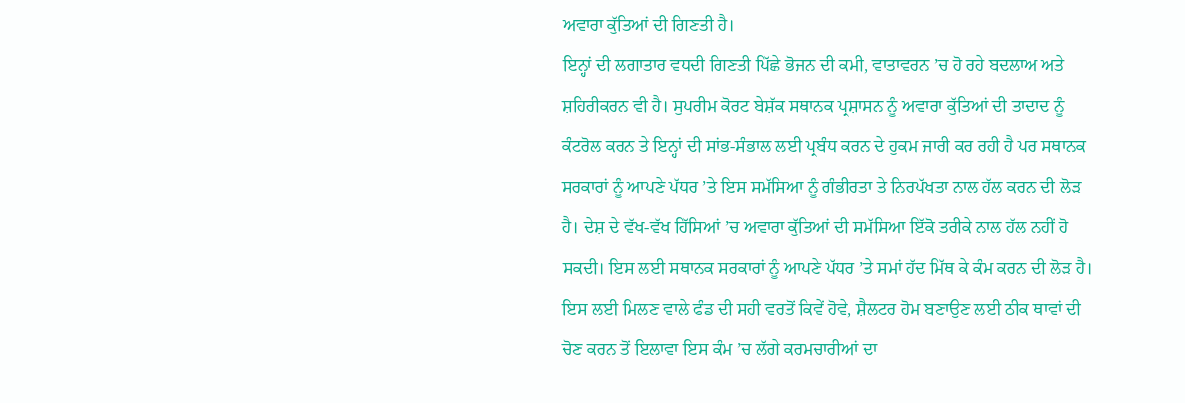ਅਵਾਰਾ ਕੁੱਤਿਆਂ ਦੀ ਗਿਣਤੀ ਹੈ।
ਇਨ੍ਹਾਂ ਦੀ ਲਗਾਤਾਰ ਵਧਦੀ ਗਿਣਤੀ ਪਿੱਛੇ ਭੋਜਨ ਦੀ ਕਮੀ, ਵਾਤਾਵਰਨ ’ਚ ਹੋ ਰਹੇ ਬਦਲਾਅ ਅਤੇ ਸ਼ਹਿਰੀਕਰਨ ਵੀ ਹੈ। ਸੁਪਰੀਮ ਕੋਰਟ ਬੇਸ਼ੱਕ ਸਥਾਨਕ ਪ੍ਰਸ਼ਾਸਨ ਨੂੰ ਅਵਾਰਾ ਕੁੱਤਿਆਂ ਦੀ ਤਾਦਾਦ ਨੂੰ ਕੰਟਰੋਲ ਕਰਨ ਤੇ ਇਨ੍ਹਾਂ ਦੀ ਸਾਂਭ-ਸੰਭਾਲ ਲਈ ਪ੍ਰਬੰਧ ਕਰਨ ਦੇ ਹੁਕਮ ਜਾਰੀ ਕਰ ਰਹੀ ਹੈ ਪਰ ਸਥਾਨਕ ਸਰਕਾਰਾਂ ਨੂੰ ਆਪਣੇ ਪੱਧਰ ’ਤੇ ਇਸ ਸਮੱਸਿਆ ਨੂੰ ਗੰਭੀਰਤਾ ਤੇ ਨਿਰਪੱਖਤਾ ਨਾਲ ਹੱਲ ਕਰਨ ਦੀ ਲੋੜ ਹੈ। ਦੇਸ਼ ਦੇ ਵੱਖ-ਵੱਖ ਹਿੱਸਿਆਂ ’ਚ ਅਵਾਰਾ ਕੁੱਤਿਆਂ ਦੀ ਸਮੱਸਿਆ ਇੱਕੋ ਤਰੀਕੇ ਨਾਲ ਹੱਲ ਨਹੀਂ ਹੋ ਸਕਦੀ। ਇਸ ਲਈ ਸਥਾਨਕ ਸਰਕਾਰਾਂ ਨੂੰ ਆਪਣੇ ਪੱਧਰ ’ਤੇ ਸਮਾਂ ਹੱਦ ਮਿੱਥ ਕੇ ਕੰਮ ਕਰਨ ਦੀ ਲੋੜ ਹੈ। ਇਸ ਲਈ ਮਿਲਣ ਵਾਲੇ ਫੰਡ ਦੀ ਸਹੀ ਵਰਤੋਂ ਕਿਵੇਂ ਹੋਵੇ, ਸ਼ੈਲਟਰ ਹੋਮ ਬਣਾਉਣ ਲਈ ਠੀਕ ਥਾਵਾਂ ਦੀ ਚੋਣ ਕਰਨ ਤੋਂ ਇਲਾਵਾ ਇਸ ਕੰਮ ’ਚ ਲੱਗੇ ਕਰਮਚਾਰੀਆਂ ਦਾ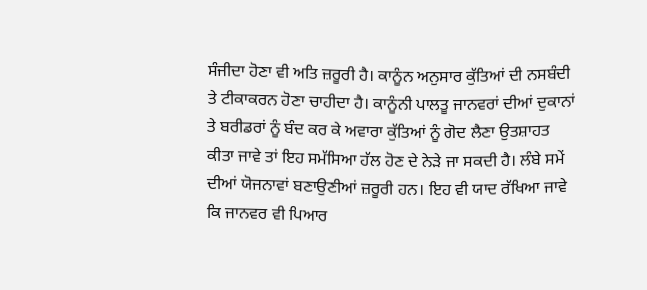ਸੰਜੀਦਾ ਹੋਣਾ ਵੀ ਅਤਿ ਜ਼ਰੂਰੀ ਹੈ। ਕਾਨੂੰਨ ਅਨੁਸਾਰ ਕੁੱਤਿਆਂ ਦੀ ਨਸਬੰਦੀ ਤੇ ਟੀਕਾਕਰਨ ਹੋਣਾ ਚਾਹੀਦਾ ਹੈ। ਕਾਨੂੰਨੀ ਪਾਲਤੂ ਜਾਨਵਰਾਂ ਦੀਆਂ ਦੁਕਾਨਾਂ ਤੇ ਬਰੀਡਰਾਂ ਨੂੰ ਬੰਦ ਕਰ ਕੇ ਅਵਾਰਾ ਕੁੱਤਿਆਂ ਨੂੰ ਗੋਦ ਲੈਣਾ ਉਤਸ਼ਾਹਤ ਕੀਤਾ ਜਾਵੇ ਤਾਂ ਇਹ ਸਮੱਸਿਆ ਹੱਲ ਹੋਣ ਦੇ ਨੇੜੇ ਜਾ ਸਕਦੀ ਹੈ। ਲੰਬੇ ਸਮੇਂ ਦੀਆਂ ਯੋਜਨਾਵਾਂ ਬਣਾਉਣੀਆਂ ਜ਼ਰੂਰੀ ਹਨ। ਇਹ ਵੀ ਯਾਦ ਰੱਖਿਆ ਜਾਵੇ ਕਿ ਜਾਨਵਰ ਵੀ ਪਿਆਰ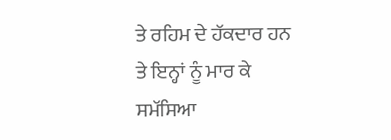ਤੇ ਰਹਿਮ ਦੇ ਹੱਕਦਾਰ ਹਨ ਤੇ ਇਨ੍ਹਾਂ ਨੂੰ ਮਾਰ ਕੇ ਸਮੱਸਿਆ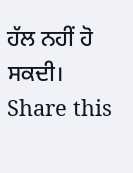ਹੱਲ ਨਹੀਂ ਹੋ ਸਕਦੀ।
Share this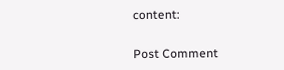content:


Post Comment